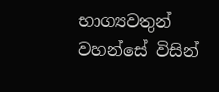භාග්‍යවතුන් වහන්සේ විසින්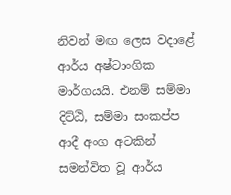නිවන් මඟ ලෙස වදාළේ ආර්ය අෂ්ටාංගික මාර්ගයයි. එනම් සම්මා දිට්ඨි, සම්මා සංකප්ප ආදී අංග අටකින් සමන්විත වූ ආර්ය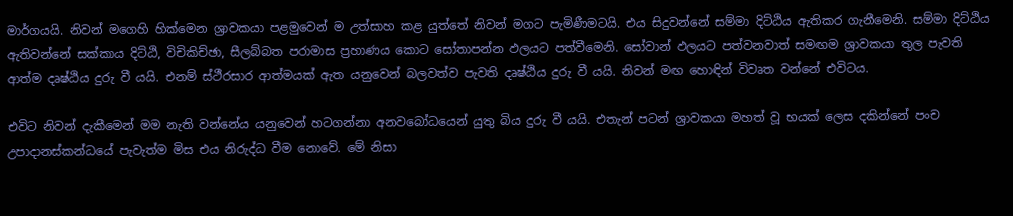මාර්ගයයි. නිවන් මගෙහි හික්මෙන ශ්‍රාවකයා පළමුවෙන් ම උත්සාහ කළ යුත්තේ නිවන් මගට පැමිණීමටයි. එය සිදුවන්නේ සම්මා දිට්ඨිය ඇතිකර ගැනීමෙනි. සම්මා දිට්ඨිය ඇතිවන්නේ සක්කාය දිට්ඨි, විචිකිච්ඡා, සීලබ්බත පරාමාස ප්‍රහාණය කොට සෝතාපන්න ඵලයට පත්වීමෙනි. සෝවාන් ඵලයට පත්වනවාත් සමඟම ශ්‍රාවකයා තුල පැවති ආත්ම දෘෂ්ඨිය දුරු වී යයි. එනම් ස්ථීරසාර ආත්මයක් ඇත යනුවෙන් බලවත්ව පැවති දෘෂ්ඨිය දුරු වී යයි. නිවන් මඟ හොඳින් විවෘත වන්නේ එවිටය.

එවිට නිවන් දැකීමෙන් මම නැති වන්නේය යනුවෙන් හටගන්නා අනවබෝධයෙන් යුතු බිය දුරු වී යයි. එතැන් පටන් ශ්‍රාවකයා මහත් වූ භයක් ලෙස දකින්නේ පංච උපාදානස්කන්ධයේ පැවැත්ම මිස එය නිරුද්ධ වීම නොවේ. මේ නිසා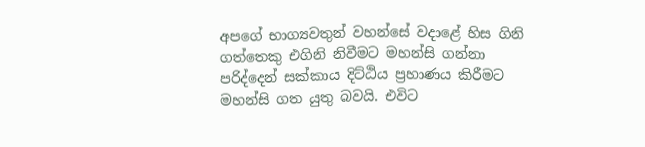අපගේ භාග්‍යවතුන් වහන්සේ වදාළේ හිස ගිනි ගත්තෙකු එගිනි නිවීමට මහන්සි ගන්නා පරිද්දෙන් සක්කාය දිට්ඨිය ප්‍රහාණය කිරීමට මහන්සි ගත යුතු බවයි. එවිට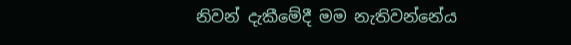නිවන් දැකීමේදී මම නැතිවන්නේය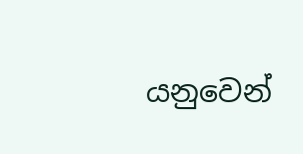යනුවෙන්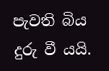පැවති බිය දුරු වී යයි.